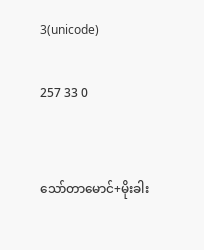3(unicode)

257 33 0


သော်တာမောင်+မိုးခါး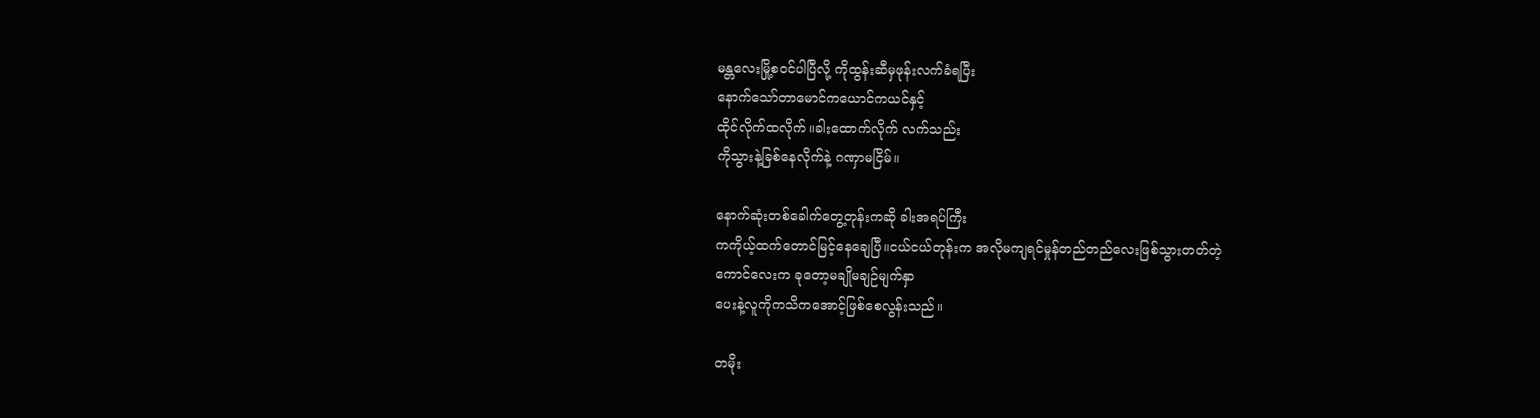မန္တလေးမြို့စဝင်ပါပြီလို့ ကိုထွန်းဆီမှဖုန်းလက်ခံရပြီး
နောက်သော်တာမောင်ကယောင်ကယင်နှင့်
ထိုင်လိုက်ထလိုက်။ခါးထောက်လိုက် လက်သည်း
ကိုသွားနဲ့ခြစ်နေလိုက်နဲ့ ဂဏှာမငြိမ်။

နောက်ဆုံးတစ်ခေါက်တွေ့တုန်းကဆို ခါးအရပ်ကြီး
ကကိုယ့်ထက်တောင်မြင့်နေချေပြီ။ငယ်ငယ်တုန်းက အလိုမကျရင်မှုန်တည်တည်လေးဖြစ်သွားတတ်တဲ့
ကောင်လေးက ခုတော့မချိုမချဉ်မျက်နှာ
ပေးနဲ့လူကိုကသိကအောင့်ဖြစ်စေလွန်းသည်။

တမိုး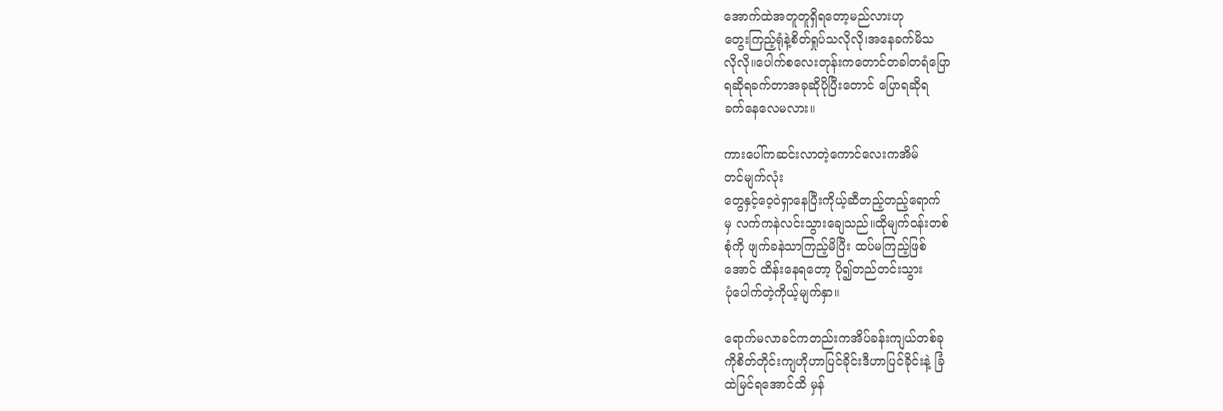အောက်ထဲအတူတူရှိရတော့မည်လားဟု
တွေးကြည့်ရုံနဲ့စိတ်ရှုပ်သလိုလို၊အနေခက်မိသ
လိုလို။ပေါက်စလေးတုန်းကတောင်တခါတရံပြော
ရဆိုရခက်တာအခုဆိုပိုပြီးတောင် ပြောရဆိုရ
ခက်နေလေမလား။

ကားပေါ်ကဆင်းလာတဲ့ကောင်လေးကအိမ်
တင်မျက်လုံး
တွေနှင့်ဝေ့ဝဲရှာနေပြီးကိုယ့်ဆီတည့်တည့်ရောက်
မှ လက်ကနဲလင်းသွားချေသည်။ထိုမျက်ဝန်းတစ်
စုံကို ဖျက်ခနဲသာကြည့်မိပြီး ထပ်မကြည့်ဖြစ်
အောင် ထိန်းနေရတော့ ပို၍တည်တင်းသွား
ပုံပေါက်တဲ့ကိုယ့်မျက်နှာ။

ရောက်မလာခင်ကတည်းကအိပ်ခန်းကျယ်တစ်ခု
ကိုစိတ်တိုင်းကျဟိုဟာပြင်ခိုင်းဒီဟာပြင်ခိုင်းနဲ့ ခြံ
ထဲမြင်ရအောင်ထိ မှန်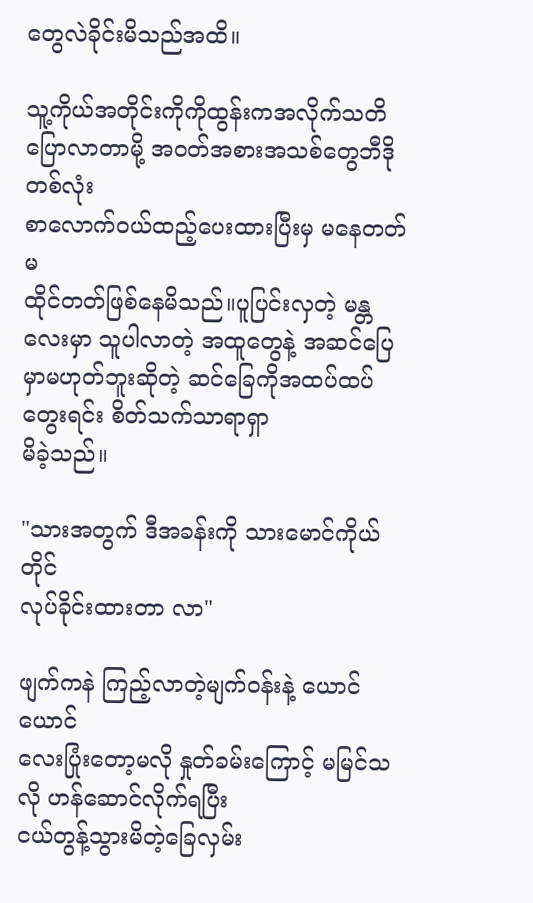တွေလဲခိုင်းမိသည်အထိ။

သူ့ကိုယ်အတိုင်းကိုကိုထွန်းကအလိုက်သတိ ပြောလာတာမို့ အဝတ်အစားအသစ်တွေဘီဒို တစ်လုံး
စာလောက်ဝယ်ထည့်ပေးထားပြီးမှ မနေတတ်မ
ထိုင်တတ်ဖြစ်နေမိသည်။ပူပြင်းလှတဲ့ မန္တလေးမှာ သူပါလာတဲ့ အထူတွေနဲ့ အဆင်ပြေမှာမဟုတ်ဘူးဆိုတဲ့ ဆင်ခြေကိုအထပ်ထပ်တွေးရင်း စိတ်သက်သာရာရှာ
မိခဲ့သည်။

"သားအတွက် ဒီအခန်းကို သားမောင်ကိုယ်တိုင်
လုပ်ခိုင်းထားတာ လာ"

ဖျက်ကနဲ ကြည့်လာတဲ့မျက်ဝန်းနဲ့ ယောင်ယောင်
လေးပြုံးတော့မလို နှုတ်ခမ်းကြောင့် မမြင်သလို ဟန်ဆောင်လိုက်ရပြီး
ငယ်တွန့်သွားမိတဲ့ခြေလှမ်း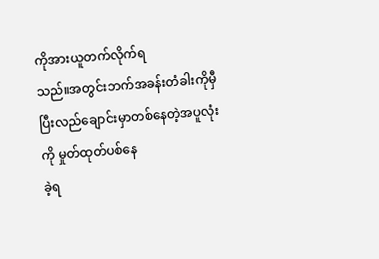ကိုအားယူတက်လိုက်ရ
သည်။အတွင်းဘက်အခန်းတံခါးကိုမှီပြီးလည်ချောင်းမှာတစ်နေတဲ့အပူလုံးကို မှုတ်ထုတ်ပစ်နေ
ခဲ့ရ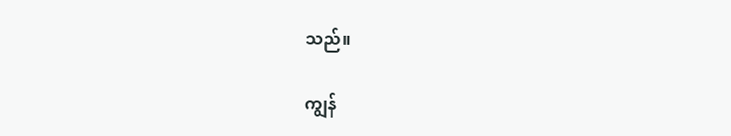သည်။

ကျွန်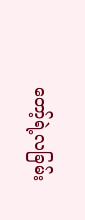တော့်ရဲ့လခြမ်း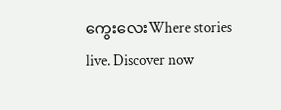ကွေးလေးWhere stories live. Discover now